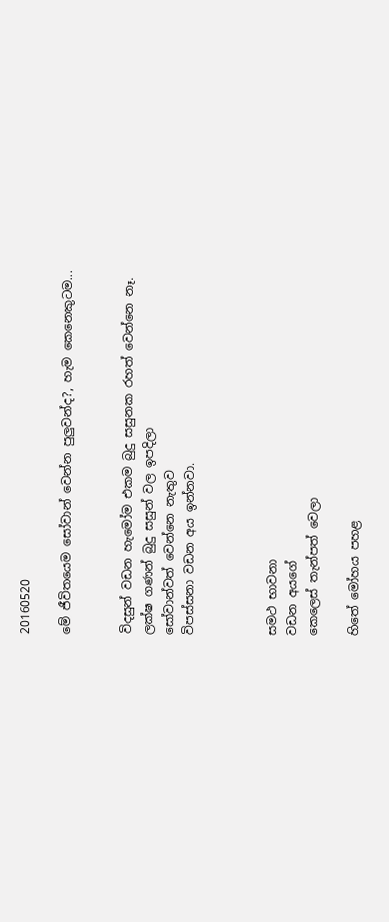20160520

මේ ජීවිතයෙම සෝවාන් වෙන්න පුලුවන්ද?, හැම කෙනෙකුටම...


විදසුන් වඩන හැමෝම එකම බුදු සසුනක රහත් වෙන්නෙ නෑ.
ලක්ෂ ගණන් බුදු සසුන් වල ඉපදිලා
සෝවාන්වත් වෙන්නෙ නැතුව
විපස්සනා වඩන අය ඉන්නවා.



සමථ භාවනා
වඩන අයගේ
කෙලෙස් තැන්පත් වෙලා

හිතේ මෝහය පහළ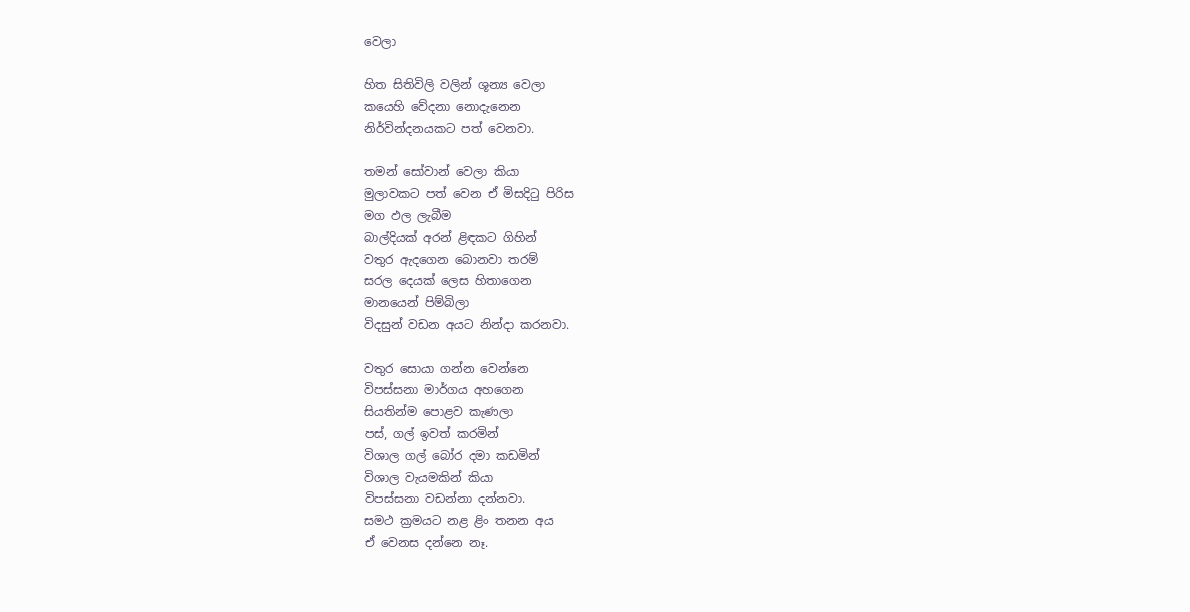වෙලා

හිත සිතිවිලි වලින් ශූන්‍ය වෙලා
කයෙහි වේදනා නොදැනෙන
නිර්වින්දනයකට පත් වෙනවා.

තමන් සෝවාන් වෙලා කියා
මුලාවකට පත් වෙන ඒ මිසදිටු පිරිස
මග ඵල ලැබීම
බාල්දියක් අරන් ළිඳකට ගිහින්
වතුර ඇදගෙන බොනවා තරම්
සරල දෙයක් ලෙස හිතාගෙන
මානයෙන් පිම්බිලා
විදසුන් වඩන අයට නින්දා කරනවා.

වතුර සොයා ගන්න වෙන්නෙ
විපස්සනා මාර්ගය අහගෙන
සියතින්ම පොළව කැණලා
පස්, ගල් ඉවත් කරමින්
විශාල ගල් බෝර දමා කඩමින්
විශාල වැයමකින් කියා
විපස්සනා වඩන්නා දන්නවා.
සමථ ක්‍රමයට නළ ළිං තනන අය
ඒ වෙනස දන්නෙ නෑ.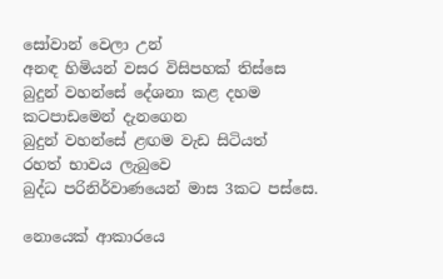සෝවාන් වෙලා උන්
අනඳ හිමියන් වසර විසිපහක් තිස්සෙ
බුදුන් වහන්සේ දේශනා කළ දහම
කටපාඩමෙන් දැනගෙන
බුදුන් වහන්සේ ළඟම වැඩ සිටියත්
රහත් භාවය ලැබුවෙ
බුද්ධ පරිනිර්වාණයෙන් මාස 3කට පස්සෙ.

නොයෙක් ආකාරයෙ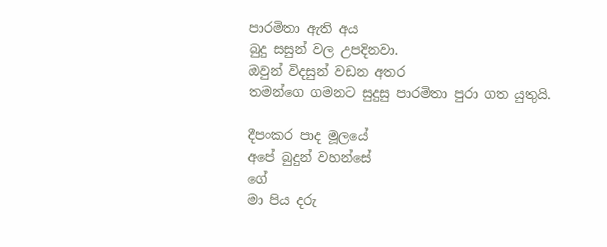පාරමිතා ඇති අය
බුදු සසුන් වල උපදිනවා.
ඔවුන් විදසුන් වඩන අතර
තමන්ගෙ ගමනට සුදුසු පාරමිතා පුරා ගත යුතුයි.

දීපංකර පාද මූලයේ
අපේ බුදුන් වහන්සේ
ගේ
මා පිය දරු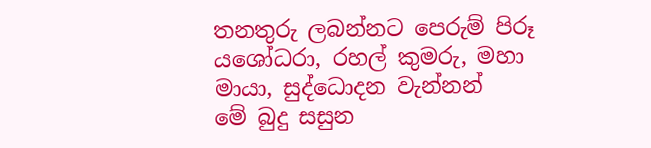තනතුරු ලබන්නට පෙරුම් පිරූ
යශෝධරා, රහල් කුමරු, මහා මායා, සුද්ධොදන වැන්නන්
මේ බුදු සසුන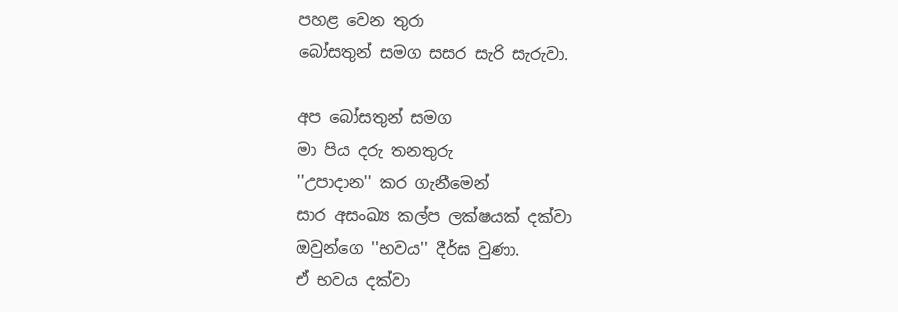පහළ වෙන තුරා
බෝසතුන් සමග සසර සැරි සැරුවා.

අප බෝසතුන් සමග
මා පිය දරු තනතුරු
''උපාදාන'' කර ගැනීමෙන්
සාර අසංඛ්‍ය කල්ප ලක්ෂයක් දක්වා
ඔවුන්ගෙ ''භවය'' දීර්ඝ වුණා.
ඒ භවය දක්වා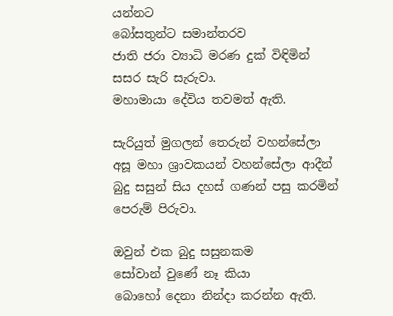යන්නට
බෝසතුන්ට සමාන්තරව
ජාති ජරා ව්‍යාධි මරණ දුක් විඳිමින්
සසර සැරි සැරුවා.
මහාමායා දේවිය තවමත් ඇති.

සැරියුත් මුගලන් තෙරුන් වහන්සේලා
අසූ මහා ශ්‍රාවකයන් වහන්සේලා ආදීන්
බුදු සසුන් සිය දහස් ගණන් පසු කරමින්
පෙරුම් පිරුවා.

ඔවුන් එක බුදු සසුනකම
සෝවාන් වුණේ නෑ කියා
බොහෝ දෙනා නින්දා කරන්න ඇති.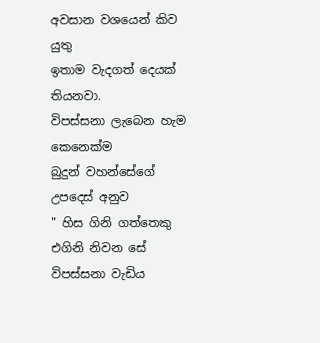අවසාන වශයෙන් කිව යුතු
ඉතාම වැදගත් දෙයක් තියනවා.
විපස්සනා ලැබෙන හැම කෙනෙක්ම
බුදුන් වහන්සේගේ උපදෙස් අනුව
" හිස ගිනි ගත්තෙකු එගිනි නිවන සේ
විපස්සනා වැඩිය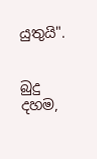යුතුයි".


බුදු දහම,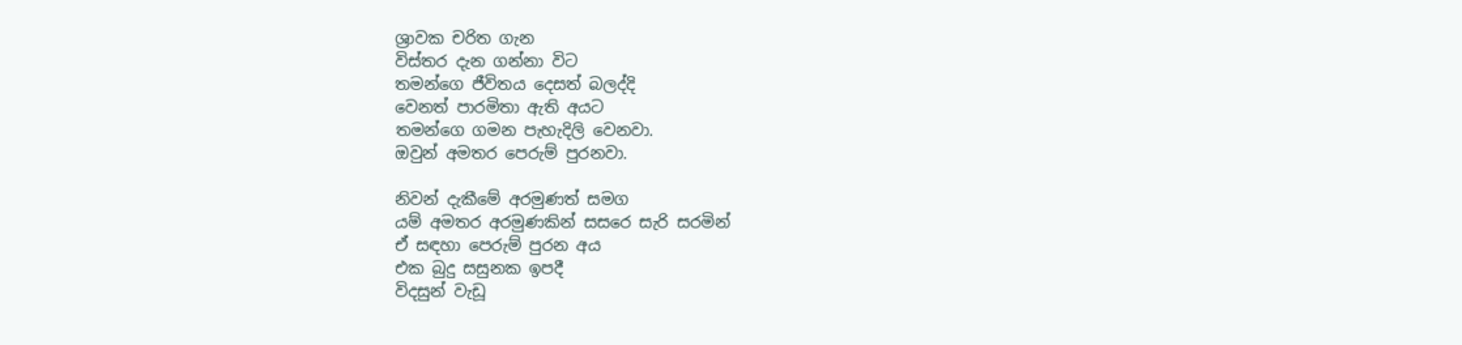ශ්‍රාවක චරිත ගැන
විස්තර දැන ගන්නා විට
තමන්ගෙ ජීවිතය දෙසත් බලද්දි
වෙනත් පාරමිතා ඇති අයට
තමන්ගෙ ගමන පැහැදිලි වෙනවා.
ඔවුන් අමතර පෙරුම් පුරනවා.

නිවන් දැකීමේ අරමුණත් සමග
යම් අමතර අරමුණකින් සසරෙ සැරි සරමින්
ඒ සඳහා පෙරුම් පුරන අය
එක බුදු සසුනක ඉපදී
විදසුන් වැඩූ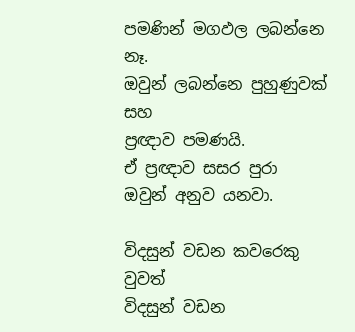පමණින් මගඵල ලබන්නෙ නෑ.
ඔවුන් ලබන්නෙ පුහුණුවක් සහ
ප්‍රඥාව පමණයි.
ඒ ප්‍රඥාව සසර පුරා
ඔවුන් අනුව යනවා.

විදසුන් වඩන කවරෙකු වුවත්
විදසුන් වඩන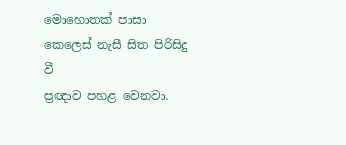මොහොතක් පාසා
කෙලෙස් නැසී සිත පිරිසිදු වී
ප්‍රඥාව පහළ වෙනවා.